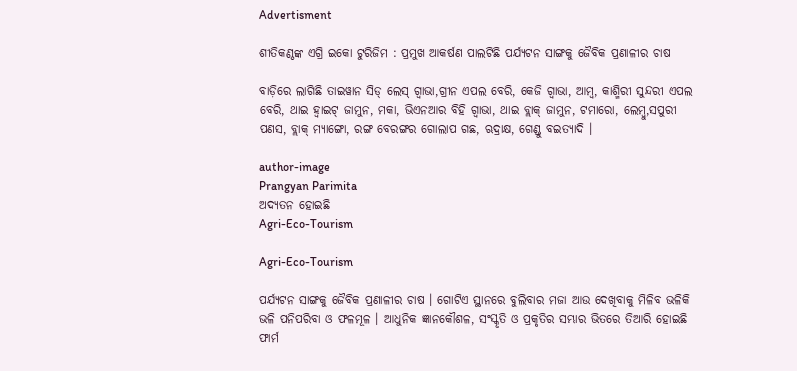Advertisment

ଶୀତିକଣ୍ଠଙ୍କ ଏଗ୍ରି ଇକୋ ଟୁରିଜିମ : ପ୍ରମୁଖ ଆକର୍ଷଣ ପାଲଟିଛି ପର୍ଯ୍ୟଟନ ସାଙ୍ଗକୁ ଜୈବିକ ପ୍ରଣାଳୀର ଚାଷ

ବାଡ଼ିରେ ଲାଗିଛି ତାଇୱାନ ସିଡ୍ ଲେସ୍ ଗ୍ୱାଭା,ଗ୍ରୀନ ଏପଲ ବେରି, କେଜି ଗ୍ୱାଭା, ଆମ୍ୱ, କାଶ୍ମିରୀ ସୁନ୍ଦରୀ ଏପଲ ବେରି, ଥାଇ ହ୍ୱାଇଟ୍ ଜାମୁନ, ମକା, ଭିଏନଆର ବିହି ଗ୍ୱାଭା, ଥାଇ ବ୍ଲାକ୍ ଜାମୁନ, ଟମାରୋ, ଲେମ୍ୱୁ,ସପୁରୀ ପଣସ, ବ୍ଲାକ୍ ମ୍ୟାଙ୍ଗୋ, ରଙ୍ଗ ବେରଙ୍ଗର ଗୋଲାପ ଗଛ, ଋଦ୍ରାକ୍ଷ, ଗେଣ୍ଡୁ ବଇତ୍ୟାଦି ।

author-image
Prangyan Parimita
ଅଦ୍ୟତନ ହୋଇଛି
Agri-Eco-Tourism

Agri-Eco-Tourism

ପର୍ଯ୍ୟଟନ ସାଙ୍ଗକୁ ଜୈବିକ ପ୍ରଣାଳୀର ଚାଷ । ଗୋଟିଏ ସ୍ଥାନରେ ବୁଲିବାର ମଜା ଆଉ ଦେଖିବାକୁ ମିଳିବ ଭଳିକି ଭଳି ପନିପରିବା ଓ ଫଳମୂଳ । ଆଧୁନିକ ଜ୍ଞାନକୌଶଳ, ସଂସ୍କୃତି ଓ ପ୍ରକୃତିର ସମ୍ଭାର ଭିତରେ ତିଆରି ହୋଇଛି ଫାର୍ମ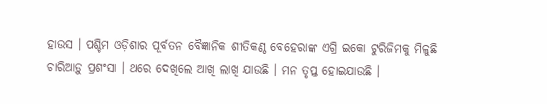ହାଉସ । ପଶ୍ଚିମ ଓଡ଼ିଶାର ପୂର୍ବତନ ବୈଜ୍ଞାନିକ ଶୀତିକଣ୍ଠ ବେହେରାଙ୍କ ଏଗ୍ରି ଇକୋ ଟୁରିଜିମକୁ ମିଳୁଛି ଚାରିଆଡ଼ୁ ପ୍ରଶଂସା । ଥରେ ଦେଖିଲେ ଆଖି ଲାଖି ଯାଉଛି । ମନ ତୃପ୍ତ ହୋଇଯାଉଛି ।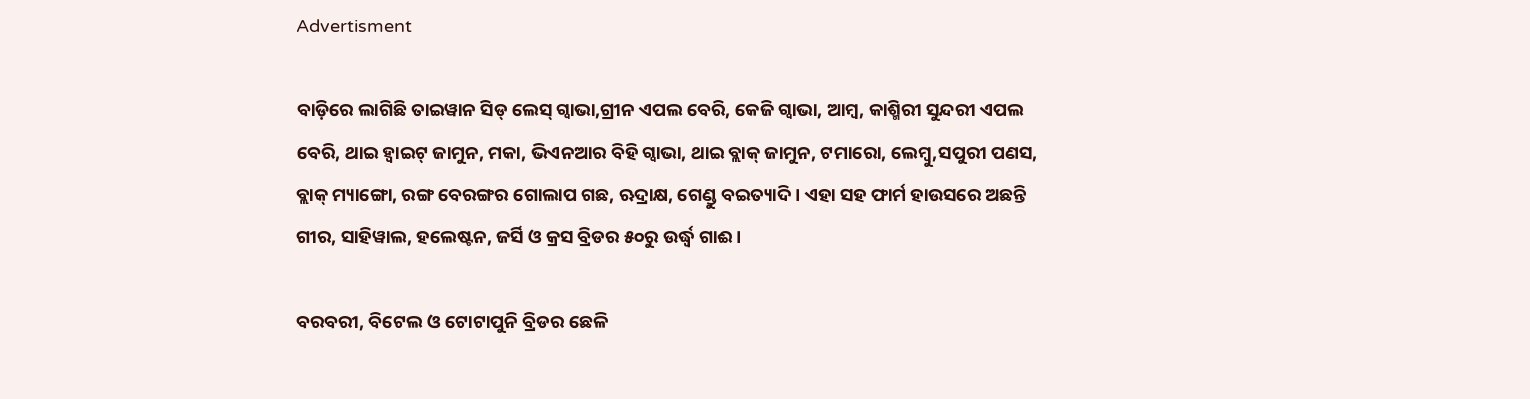Advertisment

ବାଡ଼ିରେ ଲାଗିଛି ତାଇୱାନ ସିଡ୍ ଲେସ୍ ଗ୍ୱାଭା,ଗ୍ରୀନ ଏପଲ ବେରି, କେଜି ଗ୍ୱାଭା, ଆମ୍ୱ, କାଶ୍ମିରୀ ସୁନ୍ଦରୀ ଏପଲ ବେରି, ଥାଇ ହ୍ୱାଇଟ୍ ଜାମୁନ, ମକା, ଭିଏନଆର ବିହି ଗ୍ୱାଭା, ଥାଇ ବ୍ଲାକ୍ ଜାମୁନ, ଟମାରୋ, ଲେମ୍ୱୁ,ସପୁରୀ ପଣସ, ବ୍ଲାକ୍ ମ୍ୟାଙ୍ଗୋ, ରଙ୍ଗ ବେରଙ୍ଗର ଗୋଲାପ ଗଛ, ଋଦ୍ରାକ୍ଷ, ଗେଣ୍ଡୁ ବଇତ୍ୟାଦି । ଏହା ସହ ଫାର୍ମ ହାଉସରେ ଅଛନ୍ତି ଗୀର, ସାହିୱାଲ, ହଲେଷ୍ଟନ, ଜର୍ସି ଓ କ୍ରସ ବ୍ରିଡର ୫୦ରୁ ଉର୍ଦ୍ଧ୍ୱ ଗାଈ ।

ବରବରୀ, ବିଟେଲ ଓ ଟୋଟାପୁନି ବ୍ରିଡର ଛେଳି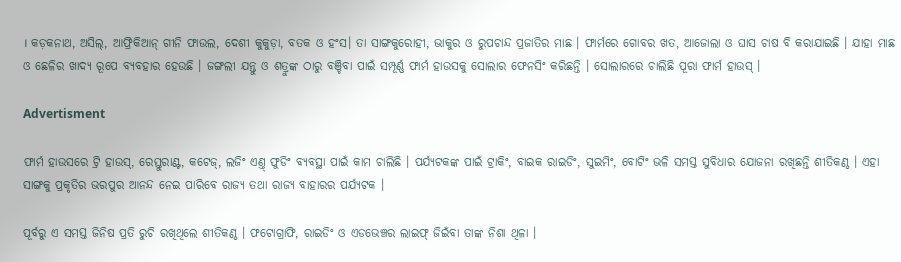। କଡ଼କନାଥ, ଅସିଲ୍, ଆଫ୍ରିକିଆନ୍ ଗୀନି ଫାଉଲ, ଦେଶୀ କୁକୁଡ଼ା, ବତକ ଓ ହଂସ। ତା ସାଙ୍ଗକୁରୋହୀ, ଭାକୁର ଓ ରୁପଚାନ୍ଦ ପ୍ରଜାତିର ମାଛ । ଫାର୍ମରେ ଗୋବର ଖତ, ଆଜୋଲା ଓ ଘାସ ଚାଷ ବି କରାଯାଇଛି । ଯାହା ମାଛ ଓ ଛେଳିର ଖାଦ୍ୟ ରୂପେ ବ୍ୟବହାର ହେଉଛି । ଜଙ୍ଗଲୀ ଯନ୍ତୁ ଓ ଶତ୍ରୁଙ୍କ ଠାରୁ ବଞ୍ଚିବା ପାଇଁ ସମ୍ପୂର୍ଣ୍ଣ ଫାର୍ମ ହାଉସକୁ ସୋଲାର ଫେନସିଂ କରିଛନ୍ତି । ସୋଲାରରେ ଚାଲିଛି ପୂରା ଫାର୍ମ ହାଉସ୍ ।

Advertisment

ଫାର୍ମ ହାଉସରେ ଟ୍ରି ହାଉସ୍, ରେସ୍ତୁରାଣ୍ଟ, କଟେଜ୍, ଲଜିଂ ଏଣ୍ତ୍ ଫୁଡିଂ ବ୍ୟବସ୍ଥା ପାଇଁ କାମ ଚାଲିଛି । ପର୍ଯ୍ୟଟକଙ୍କ ପାଇଁ ଟ୍ରାକିଂ, ବାଇକ ରାଇଡିଂ, ସୁଇମିଂ, ବୋଟିଂ ଭଳି ସମସ୍ତ ସୁବିଧାର ଯୋଜନା ରଖିଛନ୍ତି ଶୀତିକଣ୍ଠ । ଏହା ସାଙ୍ଗକୁ ପ୍ରକୃତିର ଭରପୁର ଆନନ୍ଦ ନେଇ ପାରିବେ ରାଜ୍ୟ ତଥା ରାଜ୍ୟ ବାହାରର ପର୍ଯ୍ୟଟକ ।

ପୂର୍ବରୁ ଏ ସମସ୍ତ ଜିନିଷ ପ୍ରତି ରୁଚି ରଖିଥିଲେ ଶୀତିକଣ୍ଠ । ଫଟୋଗ୍ରାଫି, ରାଇଡିଂ ଓ ଏଡଭେଞ୍ଚର ଲାଇଫ୍ ଜିଇଁବା ତାଙ୍କ ନିଶା ଥିଳା ।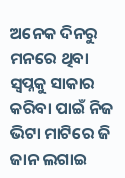ଅନେକ ଦିନରୁ ମନରେ ଥିବା ସ୍ୱପ୍ନକୁ ସାକାର କରିବା ପାଇଁ ନିଜ ଭିଟା ମାଟିରେ ଜି ଜାନ ଲଗାଇ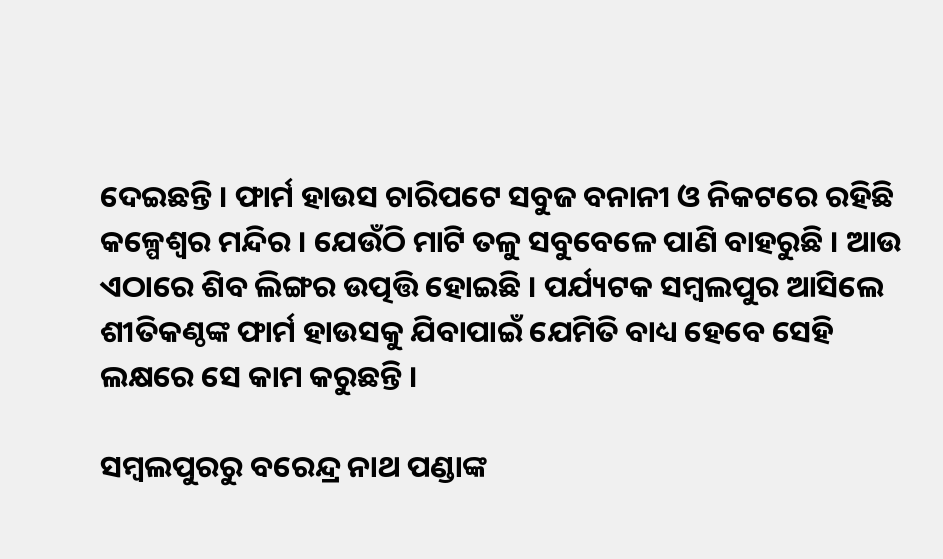ଦେଇଛନ୍ତି । ଫାର୍ମ ହାଉସ ଚାରିପଟେ ସବୁଜ ବନାନୀ ଓ ନିକଟରେ ରହିଛି କଳ୍ପେଶ୍ୱର ମନ୍ଦିର । ଯେଉଁଠି ମାଟି ତଳୁ ସବୁବେଳେ ପାଣି ବାହରୁଛି । ଆଉ ଏଠାରେ ଶିବ ଲିଙ୍ଗର ଉତ୍ପତ୍ତି ହୋଇଛି । ପର୍ଯ୍ୟଟକ ସମ୍ୱଲପୁର ଆସିଲେ ଶୀତିକଣ୍ଠଙ୍କ ଫାର୍ମ ହାଉସକୁ ଯିବାପାଇଁ ଯେମିତି ବାଧ୍ୟ ହେବେ ସେହି ଲକ୍ଷରେ ସେ କାମ କରୁଛନ୍ତି ।

ସମ୍ବଲପୁରରୁ ବରେନ୍ଦ୍ର ନାଥ ପଣ୍ଡାଙ୍କ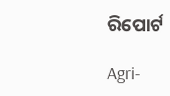ରିପୋର୍ଟ

Agri-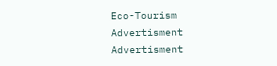Eco-Tourism
Advertisment
Advertisment